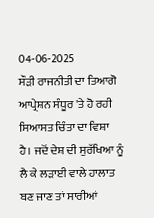04-06-2025
ਸੌੜੀ ਰਾਜਨੀਤੀ ਦਾ ਤਿਆਗੋ
ਆਪ੍ਰੇਸ਼ਨ ਸੰਧੂਰ 'ਤੇ ਹੋ ਰਹੀ ਸਿਆਸਤ ਚਿੰਤਾ ਦਾ ਵਿਸ਼ਾ ਹੈ। ਜਦੋਂ ਦੇਸ਼ ਦੀ ਸੁਰੱਖਿਆ ਨੂੰ ਲੈ ਕੇ ਲੜਾਈ ਵਾਲੇ ਹਾਲਾਤ ਬਣ ਜਾਣ ਤਾਂ ਸਾਰੀਆਂ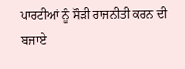ਪਾਰਟੀਆਂ ਨੂੰ ਸੌੜੀ ਰਾਜਨੀਤੀ ਕਰਨ ਦੀ ਬਜਾਏ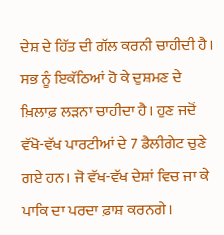ਦੇਸ਼ ਦੇ ਹਿੱਤ ਦੀ ਗੱਲ ਕਰਨੀ ਚਾਹੀਦੀ ਹੈ। ਸਭ ਨੂੰ ਇਕੱਠਿਆਂ ਹੋ ਕੇ ਦੁਸ਼ਮਣ ਦੇ ਖ਼ਿਲਾਫ਼ ਲੜਨਾ ਚਾਹੀਦਾ ਹੈ। ਹੁਣ ਜਦੋਂ ਵੱਖੋ-ਵੱਖ ਪਾਰਟੀਆਂ ਦੇ 7 ਡੈਲੀਗੇਟ ਚੁਣੇ ਗਏ ਹਨ। ਜੋ ਵੱਖ-ਵੱਖ ਦੇਸ਼ਾਂ ਵਿਚ ਜਾ ਕੇ ਪਾਕਿ ਦਾ ਪਰਦਾ ਫ਼ਾਸ਼ ਕਰਨਗੇ।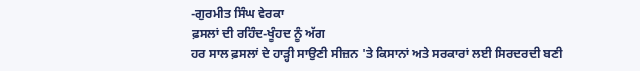-ਗੁਰਮੀਤ ਸਿੰਘ ਵੇਰਕਾ
ਫ਼ਸਲਾਂ ਦੀ ਰਹਿੰਦ-ਖੂੰਹਦ ਨੂੰ ਅੱਗ
ਹਰ ਸਾਲ ਫ਼ਸਲਾਂ ਦੇ ਹਾੜ੍ਹੀ ਸਾਉਣੀ ਸੀਜ਼ਨ 'ਤੇ ਕਿਸਾਨਾਂ ਅਤੇ ਸਰਕਾਰਾਂ ਲਈ ਸਿਰਦਰਦੀ ਬਣੀ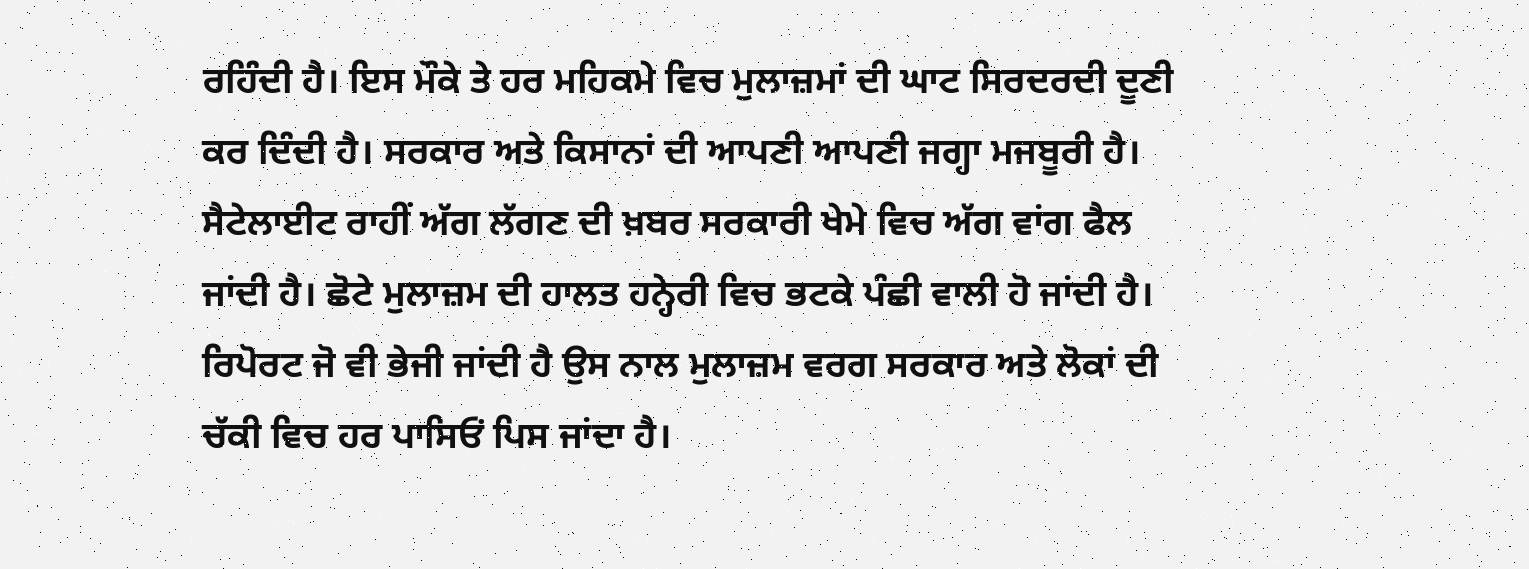ਰਹਿੰਦੀ ਹੈ। ਇਸ ਮੌਕੇ ਤੇ ਹਰ ਮਹਿਕਮੇ ਵਿਚ ਮੁਲਾਜ਼ਮਾਂ ਦੀ ਘਾਟ ਸਿਰਦਰਦੀ ਦੂਣੀ ਕਰ ਦਿੰਦੀ ਹੈ। ਸਰਕਾਰ ਅਤੇ ਕਿਸਾਨਾਂ ਦੀ ਆਪਣੀ ਆਪਣੀ ਜਗ੍ਹਾ ਮਜਬੂਰੀ ਹੈ। ਸੈਟੇਲਾਈਟ ਰਾਹੀਂ ਅੱਗ ਲੱਗਣ ਦੀ ਖ਼ਬਰ ਸਰਕਾਰੀ ਖੇਮੇ ਵਿਚ ਅੱਗ ਵਾਂਗ ਫੈਲ ਜਾਂਦੀ ਹੈ। ਛੋਟੇ ਮੁਲਾਜ਼ਮ ਦੀ ਹਾਲਤ ਹਨ੍ਹੇਰੀ ਵਿਚ ਭਟਕੇ ਪੰਛੀ ਵਾਲੀ ਹੋ ਜਾਂਦੀ ਹੈ। ਰਿਪੋਰਟ ਜੋ ਵੀ ਭੇਜੀ ਜਾਂਦੀ ਹੈ ਉਸ ਨਾਲ ਮੁਲਾਜ਼ਮ ਵਰਗ ਸਰਕਾਰ ਅਤੇ ਲੋਕਾਂ ਦੀ ਚੱਕੀ ਵਿਚ ਹਰ ਪਾਸਿਓਂ ਪਿਸ ਜਾਂਦਾ ਹੈ।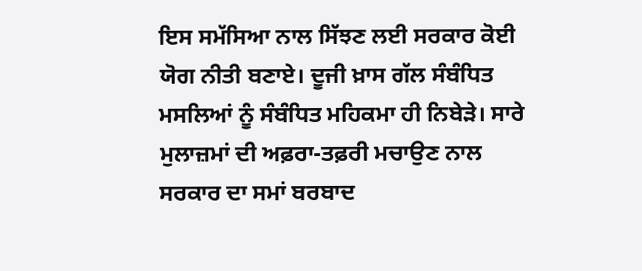ਇਸ ਸਮੱਸਿਆ ਨਾਲ ਸਿੱਝਣ ਲਈ ਸਰਕਾਰ ਕੋਈ ਯੋਗ ਨੀਤੀ ਬਣਾਏ। ਦੂਜੀ ਖ਼ਾਸ ਗੱਲ ਸੰਬੰਧਿਤ ਮਸਲਿਆਂ ਨੂੰ ਸੰਬੰਧਿਤ ਮਹਿਕਮਾ ਹੀ ਨਿਬੇੜੇ। ਸਾਰੇ ਮੁਲਾਜ਼ਮਾਂ ਦੀ ਅਫ਼ਰਾ-ਤਫ਼ਰੀ ਮਚਾਉਣ ਨਾਲ ਸਰਕਾਰ ਦਾ ਸਮਾਂ ਬਰਬਾਦ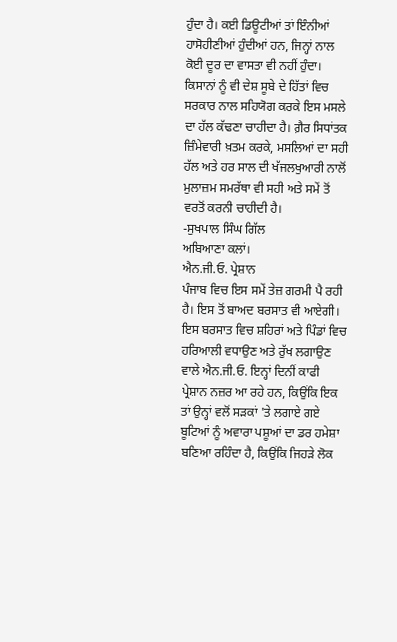ਹੁੰਦਾ ਹੈ। ਕਈ ਡਿਊਟੀਆਂ ਤਾਂ ਇੰਨੀਆਂ ਹਾਸੋਹੀਣੀਆਂ ਹੁੰਦੀਆਂ ਹਨ, ਜਿਨ੍ਹਾਂ ਨਾਲ ਕੋਈ ਦੂਰ ਦਾ ਵਾਸਤਾ ਵੀ ਨਹੀਂ ਹੁੰਦਾ। ਕਿਸਾਨਾਂ ਨੂੰ ਵੀ ਦੇਸ਼ ਸੂਬੇ ਦੇ ਹਿੱਤਾਂ ਵਿਚ ਸਰਕਾਰ ਨਾਲ ਸਹਿਯੋਗ ਕਰਕੇ ਇਸ ਮਸਲੇ ਦਾ ਹੱਲ ਕੱਢਣਾ ਚਾਹੀਦਾ ਹੈ। ਗ਼ੈਰ ਸਿਧਾਂਤਕ ਜ਼ਿੰਮੇਵਾਰੀ ਖ਼ਤਮ ਕਰਕੇ, ਮਸਲਿਆਂ ਦਾ ਸਹੀ ਹੱਲ ਅਤੇ ਹਰ ਸਾਲ ਦੀ ਖੱਜਲਖੁਆਰੀ ਨਾਲੋਂ ਮੁਲਾਜ਼ਮ ਸਮਰੱਥਾ ਵੀ ਸਹੀ ਅਤੇ ਸਮੇਂ ਤੋਂ ਵਰਤੋਂ ਕਰਨੀ ਚਾਹੀਦੀ ਹੈ।
-ਸੁਖਪਾਲ ਸਿੰਘ ਗਿੱਲ
ਅਬਿਆਣਾ ਕਲਾਂ।
ਐਨ.ਜੀ.ਓ. ਪ੍ਰੇਸ਼ਾਨ
ਪੰਜਾਬ ਵਿਚ ਇਸ ਸਮੇਂ ਤੇਜ਼ ਗਰਮੀ ਪੈ ਰਹੀ ਹੈ। ਇਸ ਤੋਂ ਬਾਅਦ ਬਰਸਾਤ ਵੀ ਆਏਗੀ। ਇਸ ਬਰਸਾਤ ਵਿਚ ਸ਼ਹਿਰਾਂ ਅਤੇ ਪਿੰਡਾਂ ਵਿਚ ਹਰਿਆਲੀ ਵਧਾਉਣ ਅਤੇ ਰੁੱਖ ਲਗਾਉਣ ਵਾਲੇ ਐਨ.ਜੀ.ਓ. ਇਨ੍ਹਾਂ ਦਿਨੀਂ ਕਾਫੀ ਪ੍ਰੇਸ਼ਾਨ ਨਜ਼ਰ ਆ ਰਹੇ ਹਨ, ਕਿਉਂਕਿ ਇਕ ਤਾਂ ਉਨ੍ਹਾਂ ਵਲੋਂ ਸੜਕਾਂ 'ਤੇ ਲਗਾਏ ਗਏ ਬੂਟਿਆਂ ਨੂੰ ਅਵਾਰਾ ਪਸ਼ੂਆਂ ਦਾ ਡਰ ਹਮੇਸ਼ਾ ਬਣਿਆ ਰਹਿੰਦਾ ਹੈ, ਕਿਉਂਕਿ ਜਿਹੜੇ ਲੋਕ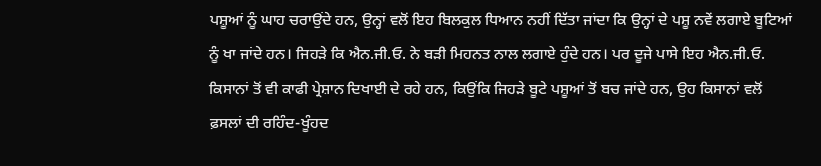ਪਸ਼ੂਆਂ ਨੂੰ ਘਾਹ ਚਰਾਉਂਦੇ ਹਨ, ਉਨ੍ਹਾਂ ਵਲੋਂ ਇਹ ਬਿਲਕੁਲ ਧਿਆਨ ਨਹੀਂ ਦਿੱਤਾ ਜਾਂਦਾ ਕਿ ਉਨ੍ਹਾਂ ਦੇ ਪਸ਼ੂ ਨਵੇਂ ਲਗਾਏ ਬੂਟਿਆਂ ਨੂੰ ਖਾ ਜਾਂਦੇ ਹਨ। ਜਿਹੜੇ ਕਿ ਐਨ.ਜੀ.ਓ. ਨੇ ਬੜੀ ਮਿਹਨਤ ਨਾਲ ਲਗਾਏ ਹੁੰਦੇ ਹਨ। ਪਰ ਦੂਜੇ ਪਾਸੇ ਇਹ ਐਨ.ਜੀ.ਓ. ਕਿਸਾਨਾਂ ਤੋਂ ਵੀ ਕਾਫੀ ਪ੍ਰੇਸ਼ਾਨ ਦਿਖਾਈ ਦੇ ਰਹੇ ਹਨ, ਕਿਉਂਕਿ ਜਿਹੜੇ ਬੂਟੇ ਪਸ਼ੂਆਂ ਤੋਂ ਬਚ ਜਾਂਦੇ ਹਨ, ਉਹ ਕਿਸਾਨਾਂ ਵਲੋਂ ਫ਼ਸਲਾਂ ਦੀ ਰਹਿੰਦ-ਖੂੰਹਦ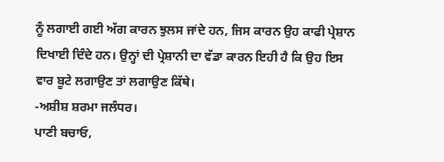ਨੂੰ ਲਗਾਈ ਗਈ ਅੱਗ ਕਾਰਨ ਝੁਲਸ ਜਾਂਦੇ ਹਨ, ਜਿਸ ਕਾਰਨ ਉਹ ਕਾਫੀ ਪ੍ਰੇਸ਼ਾਨ ਦਿਖਾਈ ਦਿੰਦੇ ਹਨ। ਉਨ੍ਹਾਂ ਦੀ ਪ੍ਰੇਸ਼ਾਨੀ ਦਾ ਵੱਡਾ ਕਾਰਨ ਇਹੀ ਹੈ ਕਿ ਉਹ ਇਸ ਵਾਰ ਬੂਟੇ ਲਗਾਉਣ ਤਾਂ ਲਗਾਉਣ ਕਿੱਥੇ।
-ਅਸ਼ੀਸ਼ ਸ਼ਰਮਾ ਜਲੰਧਰ।
ਪਾਣੀ ਬਚਾਓ,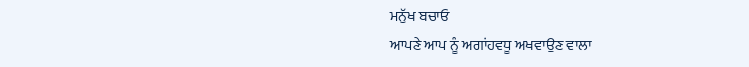ਮਨੁੱਖ ਬਚਾਓ
ਆਪਣੇ ਆਪ ਨੂੰ ਅਗਾਂਹਵਧੂ ਅਖਵਾਉਣ ਵਾਲਾ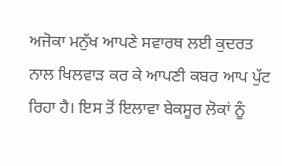ਅਜੋਕਾ ਮਨੁੱਖ ਆਪਣੇ ਸਵਾਰਥ ਲਈ ਕੁਦਰਤ ਨਾਲ ਖਿਲਵਾੜ ਕਰ ਕੇ ਆਪਣੀ ਕਬਰ ਆਪ ਪੁੱਟ ਰਿਹਾ ਹੈ। ਇਸ ਤੋਂ ਇਲਾਵਾ ਬੇਕਸੂਰ ਲੋਕਾਂ ਨੂੰ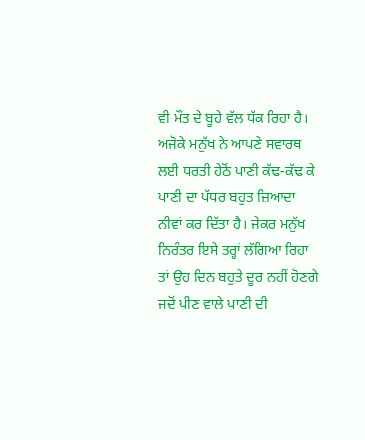ਵੀ ਮੌਤ ਦੇ ਬੂਹੇ ਵੱਲ ਧੱਕ ਰਿਹਾ ਹੈ। ਅਜੋਕੇ ਮਨੁੱਖ ਨੇ ਆਪਣੇ ਸਵਾਰਥ ਲਈ ਧਰਤੀ ਹੇਠੋਂ ਪਾਣੀ ਕੱਢ-ਕੱਢ ਕੇ ਪਾਣੀ ਦਾ ਪੱਧਰ ਬਹੁਤ ਜ਼ਿਆਦਾ ਨੀਵਾਂ ਕਰ ਦਿੱਤਾ ਹੈ। ਜੇਕਰ ਮਨੁੱਖ ਨਿਰੰਤਰ ਇਸੇ ਤਰ੍ਹਾਂ ਲੱਗਿਆ ਰਿਹਾ ਤਾਂ ਉਹ ਦਿਨ ਬਹੁਤੇ ਦੂਰ ਨਹੀਂ ਹੋਣਗੇ ਜਦੋਂ ਪੀਣ ਵਾਲੇ ਪਾਣੀ ਦੀ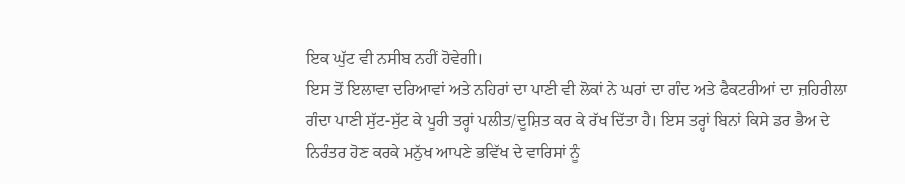ਇਕ ਘੁੱਟ ਵੀ ਨਸੀਬ ਨਹੀਂ ਹੋਵੇਗੀ।
ਇਸ ਤੋਂ ਇਲਾਵਾ ਦਰਿਆਵਾਂ ਅਤੇ ਨਹਿਰਾਂ ਦਾ ਪਾਣੀ ਵੀ ਲੋਕਾਂ ਨੇ ਘਰਾਂ ਦਾ ਗੰਦ ਅਤੇ ਫੈਕਟਰੀਆਂ ਦਾ ਜ਼ਹਿਰੀਲਾ ਗੰਦਾ ਪਾਣੀ ਸੁੱਟ-ਸੁੱਟ ਕੇ ਪੂਰੀ ਤਰ੍ਹਾਂ ਪਲੀਤ/ਦੂਸ਼ਿਤ ਕਰ ਕੇ ਰੱਖ ਦਿੱਤਾ ਹੈ। ਇਸ ਤਰ੍ਹਾਂ ਬਿਨਾਂ ਕਿਸੇ ਡਰ ਭੈਅ ਦੇ ਨਿਰੰਤਰ ਹੋਣ ਕਰਕੇ ਮਨੁੱਖ ਆਪਣੇ ਭਵਿੱਖ ਦੇ ਵਾਰਿਸਾਂ ਨੂੰ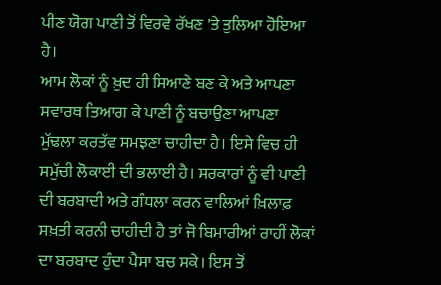ਪੀਣ ਯੋਗ ਪਾਣੀ ਤੋਂ ਵਿਰਵੇ ਰੱਖਣ 'ਤੇ ਤੁਲਿਆ ਹੋਇਆ ਹੈ।
ਆਮ ਲੋਕਾਂ ਨੂੰ ਖ਼ੁਦ ਹੀ ਸਿਆਣੇ ਬਣ ਕੇ ਅਤੇ ਆਪਣਾ ਸਵਾਰਥ ਤਿਆਗ ਕੇ ਪਾਣੀ ਨੂੰ ਬਚਾਉਣਾ ਆਪਣਾ ਮੁੱਢਲਾ ਕਰਤੱਵ ਸਮਝਣਾ ਚਾਹੀਦਾ ਹੈ। ਇਸੇ ਵਿਚ ਹੀ ਸਮੁੱਚੀ ਲੋਕਾਈ ਦੀ ਭਲਾਈ ਹੈ। ਸਰਕਾਰਾਂ ਨੂੰ ਵੀ ਪਾਣੀ ਦੀ ਬਰਬਾਦੀ ਅਤੇ ਗੰਧਲਾ ਕਰਨ ਵਾਲਿਆਂ ਖ਼ਿਲਾਫ਼ ਸਖ਼ਤੀ ਕਰਨੀ ਚਾਹੀਦੀ ਹੈ ਤਾਂ ਜੋ ਬਿਮਾਰੀਆਂ ਰਾਹੀਂ ਲੋਕਾਂ ਦਾ ਬਰਬਾਦ ਹੁੰਦਾ ਪੈਸਾ ਬਚ ਸਕੇ। ਇਸ ਤੋਂ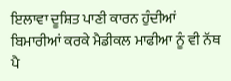ਇਲਾਵਾ ਦੂਸ਼ਿਤ ਪਾਣੀ ਕਾਰਨ ਹੁੰਦੀਆਂ ਬਿਮਾਰੀਆਂ ਕਰਕੇ ਮੈਡੀਕਲ ਮਾਫੀਆ ਨੂੰ ਵੀ ਨੱਥ ਪੈ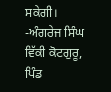ਸਕੇਗੀ।
-ਅੰਗਰੇਜ ਸਿੰਘ ਵਿੱਕੀ ਕੋਟਗੁਰੂ,
ਪਿੰਡ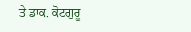ਤੇ ਡਾਕ. ਕੋਟਗੁਰੂ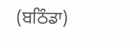(ਬਠਿੰਡਾ)